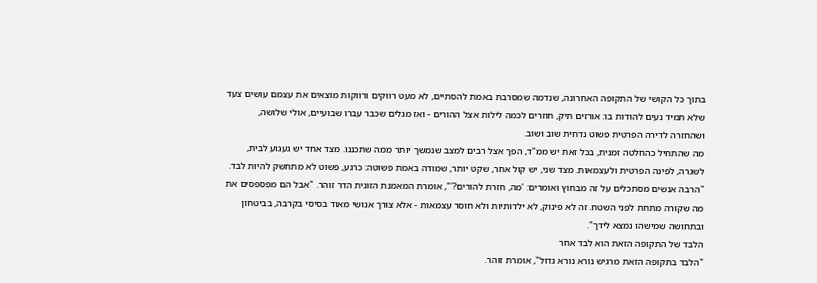בתוך כל הקושי של התקופה האחרונה, שנדמה שמסרבת באמת להסתיים, לא מעט רווקים ורווקות מוצאים את עצמם עושים צעד שלא תמיד נעים להודות בו: אורזים תיק, חוזרים לכמה לילות אצל ההורים - ואז מגלים שכבר עברו שבועיים, אולי שלושה, ושהחזרה לדירה הפרטית פשוט נדחית שוב ושוב.
מה שהתחיל כהחלטה זמנית, בכל זאת יש ממ"ד, הפך אצל רבים למצב שנמשך יותר ממה שתכננו. מצד אחד יש געגוע לבית, לשגרה, לפינה הפרטית ולעצמאות. מצד שני, יש קול אחר, שקט יותר, שמודה באמת פשוטה: כרגע, פשוט לא מתחשק להיות לבד.
"הרבה אנשים מסתכלים על זה מבחוץ ואומרים: 'מה, חזרת להורים?'", אומרת המאמנת הזוגית הדר זוהר. "אבל הם מפספסים את מה שקורה מתחת לפני השטח. זה לא פינוק, לא ילדותיות ולא חוסר עצמאות - אלא צורך אנושי מאוד בסיסי בקרבה, בביטחון ובתחושה שמישהו נמצא לידך".
הלבד של התקופה הזאת הוא לבד אחר
"הלבד בתקופה הזאת מרגיש נורא נורא גדול", אומרת זוהר.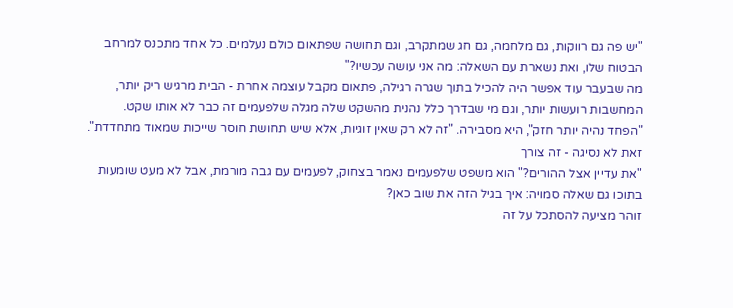"יש פה גם רווקות, גם מלחמה, גם חג שמתקרב, וגם תחושה שפתאום כולם נעלמים. כל אחד מתכנס למרחב הבטוח שלו, ואת נשארת עם השאלה: מה אני עושה עכשיו?"
מה שבעבר עוד אפשר היה להכיל בתוך שגרה רגילה, פתאום מקבל עוצמה אחרת - הבית מרגיש ריק יותר, המחשבות רועשות יותר, וגם מי שבדרך כלל נהנית מהשקט שלה מגלה שלפעמים זה כבר לא אותו שקט.
"הפחד נהיה יותר חזק", היא מסבירה. "זה לא רק שאין זוגיות, אלא שיש תחושת חוסר שייכות שמאוד מתחדדת".
זאת לא נסיגה - זה צורך
"את עדיין אצל ההורים?" הוא משפט שלפעמים נאמר בצחוק, לפעמים עם גבה מורמת, אבל לא מעט שומעות בתוכו גם שאלה סמויה: איך בגיל הזה את שוב כאן?
זוהר מציעה להסתכל על זה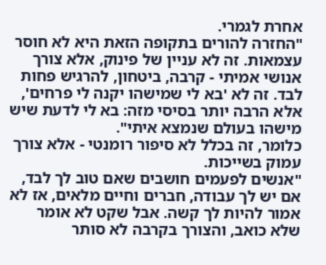אחרת לגמרי.
"החזרה להורים בתקופה הזאת היא לא חוסר עצמאות. זה לא עניין של פינוק, אלא צורך אנושי אמיתי - קרבה, ביטחון, להרגיש פחות לבד. זה לא 'בא לי שמישהו יקנה לי פרחים', אלא הרבה יותר בסיסי מזה: בא לי לדעת שיש מישהו בעולם שנמצא איתי".
כלומר, זה בכלל לא סיפור רומנטי - אלא צורך עמוק בשייכות.
"אנשים לפעמים חושבים שאם טוב לך לבד, אם יש לך עבודה, חברים וחיים מלאים, אז לא אמור להיות לך קשה. אבל שקט לא אומר שלא כואב, והצורך בקרבה לא סותר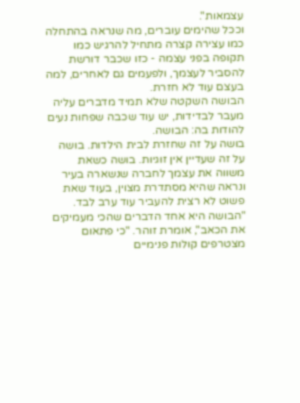עצמאות".
וככל שהימים עוברים, מה שנראה בהתחלה כמו עצירה קצרה מתחיל להרגיש כמו תקופה בפני עצמה - כזו שכבר דורשת להסביר לעצמך, ולפעמים גם לאחרים, למה בעצם עוד לא חזרת.
הבושה השקטה שלא תמיד מדברים עליה
מעבר לבדידות, יש עוד שכבה שפחות נעים להודות בה: הבושה.
בושה על זה שחזרת לבית הילדות. בושה על זה שעדיין אין זוגיות. בושה כשאת משווה את עצמך לחברה שנשארה בעיר ונראה שהיא מסתדרת מצוין, בעוד שאת פשוט לא רצית להעביר עוד ערב לבד.
"הבושה היא אחד הדברים שהכי מעמיקים את הכאב", אומרת זוהר. "כי פתאום מצטרפים קולות פנימיים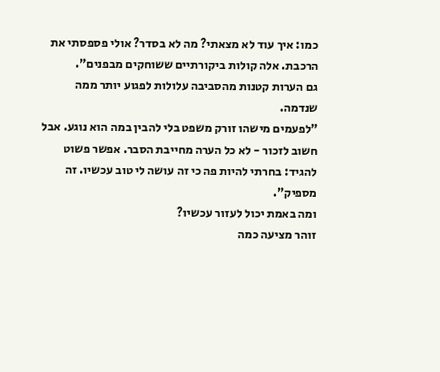כמו: איך עוד לא מצאתי? מה לא בסדר? אולי פספסתי את הרכבת. אלה קולות ביקורתיים ששוחקים מבפנים".
גם הערות קטנות מהסביבה עלולות לפגוע יותר ממה שנדמה.
"לפעמים מישהו זורק משפט בלי להבין במה הוא נוגע. אבל חשוב לזכור - לא כל הערה מחייבת הסבר. אפשר פשוט להגיד: בחרתי להיות פה כי זה עושה לי טוב עכשיו. זה מספיק".
ומה באמת יכול לעזור עכשיו?
זוהר מציעה כמה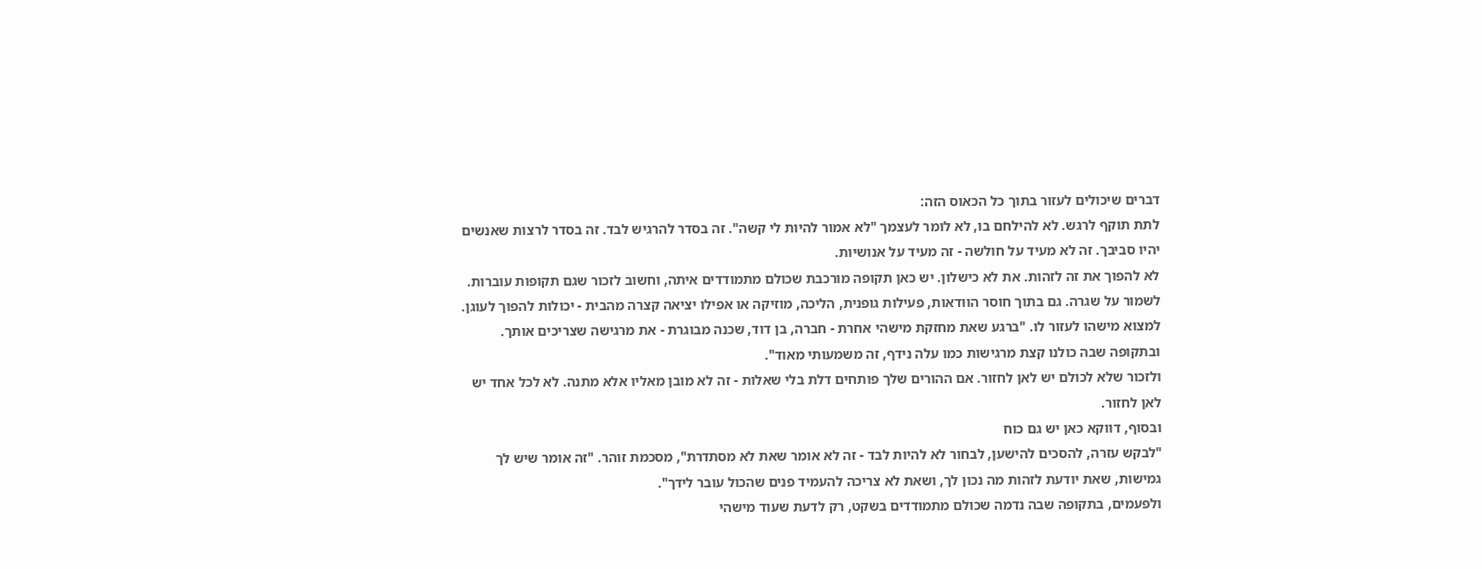דברים שיכולים לעזור בתוך כל הכאוס הזה:
לתת תוקף לרגש. לא להילחם בו, לא לומר לעצמך "לא אמור להיות לי קשה". זה בסדר להרגיש לבד. זה בסדר לרצות שאנשים יהיו סביבך. זה לא מעיד על חולשה - זה מעיד על אנושיות.
לא להפוך את זה לזהות. את לא כישלון. יש כאן תקופה מורכבת שכולם מתמודדים איתה, וחשוב לזכור שגם תקופות עוברות.
לשמור על שגרה. גם בתוך חוסר הוודאות, פעילות גופנית, הליכה, מוזיקה או אפילו יציאה קצרה מהבית - יכולות להפוך לעוגן.
למצוא מישהו לעזור לו. "ברגע שאת מחזקת מישהי אחרת - חברה, בן דוד, שכנה מבוגרת - את מרגישה שצריכים אותך. ובתקופה שבה כולנו קצת מרגישות כמו עלה נידף, זה משמעותי מאוד".
ולזכור שלא לכולם יש לאן לחזור. אם ההורים שלך פותחים דלת בלי שאלות - זה לא מובן מאליו אלא מתנה. לא לכל אחד יש לאן לחזור.
ובסוף, דווקא כאן יש גם כוח
"לבקש עזרה, להסכים להישען, לבחור לא להיות לבד - זה לא אומר שאת לא מסתדרת", מסכמת זוהר. "זה אומר שיש לך גמישות, שאת יודעת לזהות מה נכון לך, ושאת לא צריכה להעמיד פנים שהכול עובר לידך".
ולפעמים, בתקופה שבה נדמה שכולם מתמודדים בשקט, רק לדעת שעוד מישהי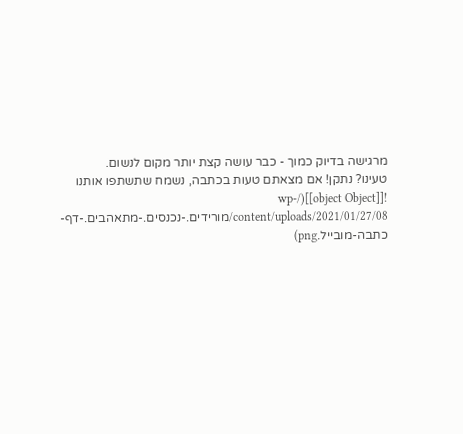מרגישה בדיוק כמוך - כבר עושה קצת יותר מקום לנשום.
טעינו? נתקן! אם מצאתם טעות בכתבה, נשמח שתשתפו אותנו
![[object Object]](/wp-content/uploads/2021/01/27/08/מורידים.-נכנסים.-מתאהבים.-דף-כתבה-מובייל.png)